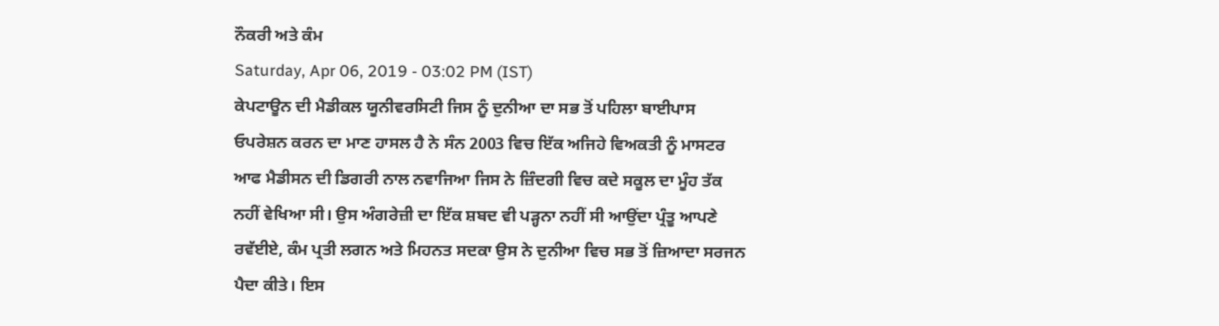ਨੌਕਰੀ ਅਤੇ ਕੰਮ
Saturday, Apr 06, 2019 - 03:02 PM (IST)
ਕੇਪਟਾਊਨ ਦੀ ਮੈਡੀਕਲ ਯੂਨੀਵਰਸਿਟੀ ਜਿਸ ਨੂੰ ਦੁਨੀਆ ਦਾ ਸਭ ਤੋਂ ਪਹਿਲਾ ਬਾਈਪਾਸ ਓਪਰੇਸ਼ਨ ਕਰਨ ਦਾ ਮਾਣ ਹਾਸਲ ਹੈ ਨੇ ਸੰਨ 2003 ਵਿਚ ਇੱਕ ਅਜਿਹੇ ਵਿਅਕਤੀ ਨੂੰ ਮਾਸਟਰ ਆਫ ਮੈਡੀਸਨ ਦੀ ਡਿਗਰੀ ਨਾਲ ਨਵਾਜਿਆ ਜਿਸ ਨੇ ਜ਼ਿੰਦਗੀ ਵਿਚ ਕਦੇ ਸਕੂਲ ਦਾ ਮੂੰਹ ਤੱਕ ਨਹੀਂ ਵੇਖਿਆ ਸੀ। ਉਸ ਅੰਗਰੇਜ਼ੀ ਦਾ ਇੱਕ ਸ਼ਬਦ ਵੀ ਪੜ੍ਹਨਾ ਨਹੀਂ ਸੀ ਆਉਂਦਾ ਪ੍ਰੰਤੂ ਆਪਣੇ ਰਵੱਈਏ, ਕੰਮ ਪ੍ਰਤੀ ਲਗਨ ਅਤੇ ਮਿਹਨਤ ਸਦਕਾ ਉਸ ਨੇ ਦੁਨੀਆ ਵਿਚ ਸਭ ਤੋਂ ਜ਼ਿਆਦਾ ਸਰਜਨ ਪੈਦਾ ਕੀਤੇ। ਇਸ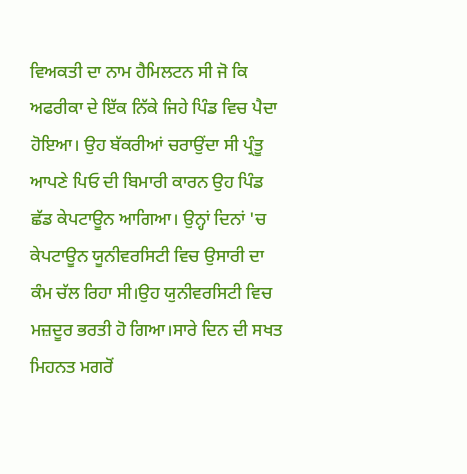ਵਿਅਕਤੀ ਦਾ ਨਾਮ ਹੈਮਿਲਟਨ ਸੀ ਜੋ ਕਿ ਅਫਰੀਕਾ ਦੇ ਇੱਕ ਨਿੱਕੇ ਜਿਹੇ ਪਿੰਡ ਵਿਚ ਪੈਦਾ ਹੋਇਆ। ਉਹ ਬੱਕਰੀਆਂ ਚਰਾਉਂਦਾ ਸੀ ਪ੍ਰੰਤੂ ਆਪਣੇ ਪਿਓ ਦੀ ਬਿਮਾਰੀ ਕਾਰਨ ਉਹ ਪਿੰਡ ਛੱਡ ਕੇਪਟਾਊਨ ਆਗਿਆ। ਉਨ੍ਹਾਂ ਦਿਨਾਂ 'ਚ ਕੇਪਟਾਊਨ ਯੂਨੀਵਰਸਿਟੀ ਵਿਚ ਉਸਾਰੀ ਦਾ ਕੰਮ ਚੱਲ ਰਿਹਾ ਸੀ।ਉਹ ਯੁਨੀਵਰਸਿਟੀ ਵਿਚ ਮਜ਼ਦੂਰ ਭਰਤੀ ਹੋ ਗਿਆ।ਸਾਰੇ ਦਿਨ ਦੀ ਸਖਤ ਮਿਹਨਤ ਮਗਰੋਂ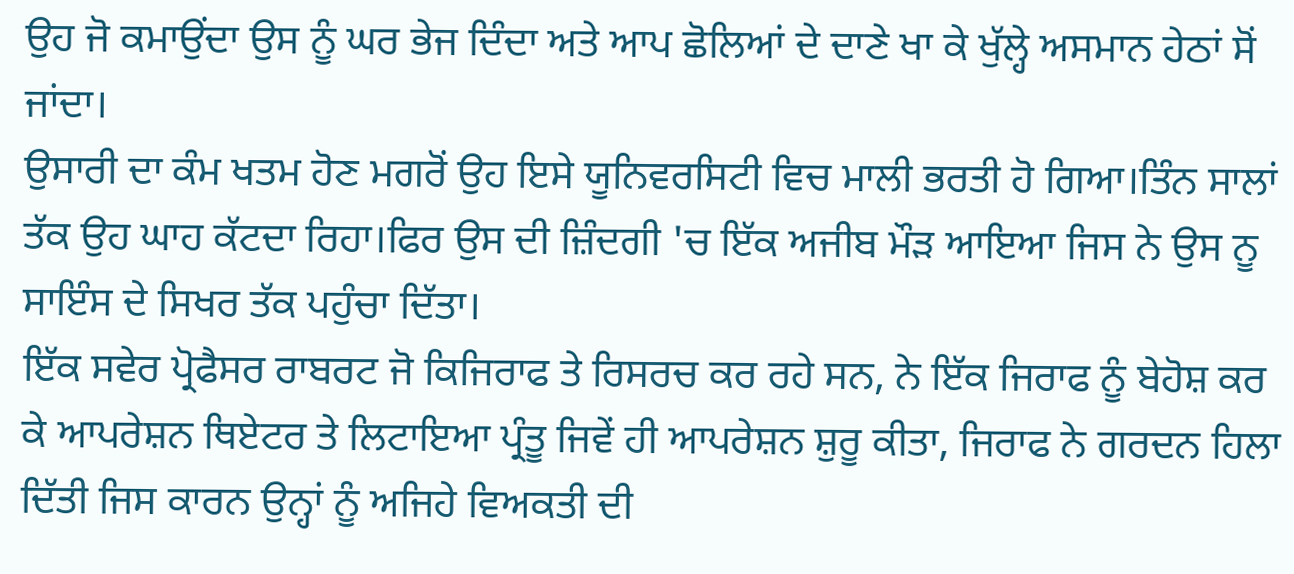ਉਹ ਜੋ ਕਮਾਉਂਦਾ ਉਸ ਨੂੰ ਘਰ ਭੇਜ ਦਿੰਦਾ ਅਤੇ ਆਪ ਛੋਲਿਆਂ ਦੇ ਦਾਣੇ ਖਾ ਕੇ ਖੁੱਲ੍ਹੇ ਅਸਮਾਨ ਹੇਠਾਂ ਸੋਂ ਜਾਂਦਾ।
ਉਸਾਰੀ ਦਾ ਕੰਮ ਖਤਮ ਹੋਣ ਮਗਰੋਂ ਉਹ ਇਸੇ ਯੂਨਿਵਰਸਿਟੀ ਵਿਚ ਮਾਲੀ ਭਰਤੀ ਹੋ ਗਿਆ।ਤਿੰਨ ਸਾਲਾਂ ਤੱਕ ਉਹ ਘਾਹ ਕੱਟਦਾ ਰਿਹਾ।ਫਿਰ ਉਸ ਦੀ ਜ਼ਿੰਦਗੀ 'ਚ ਇੱਕ ਅਜੀਬ ਮੌੜ ਆਇਆ ਜਿਸ ਨੇ ਉਸ ਨੂ ਸਾਇੰਸ ਦੇ ਸਿਖਰ ਤੱਕ ਪਹੁੰਚਾ ਦਿੱਤਾ।
ਇੱਕ ਸਵੇਰ ਪ੍ਰੋਫੈਸਰ ਰਾਬਰਟ ਜੋ ਕਿਜਿਰਾਫ ਤੇ ਰਿਸਰਚ ਕਰ ਰਹੇ ਸਨ, ਨੇ ਇੱਕ ਜਿਰਾਫ ਨੂੰ ਬੇਹੋਸ਼ ਕਰ ਕੇ ਆਪਰੇਸ਼ਨ ਥਿਏਟਰ ਤੇ ਲਿਟਾਇਆ ਪ੍ਰੰਤੂ ਜਿਵੇਂ ਹੀ ਆਪਰੇਸ਼ਨ ਸ਼ੁਰੂ ਕੀਤਾ, ਜਿਰਾਫ ਨੇ ਗਰਦਨ ਹਿਲਾ ਦਿੱਤੀ ਜਿਸ ਕਾਰਨ ਉਨ੍ਹਾਂ ਨੂੰ ਅਜਿਹੇ ਵਿਅਕਤੀ ਦੀ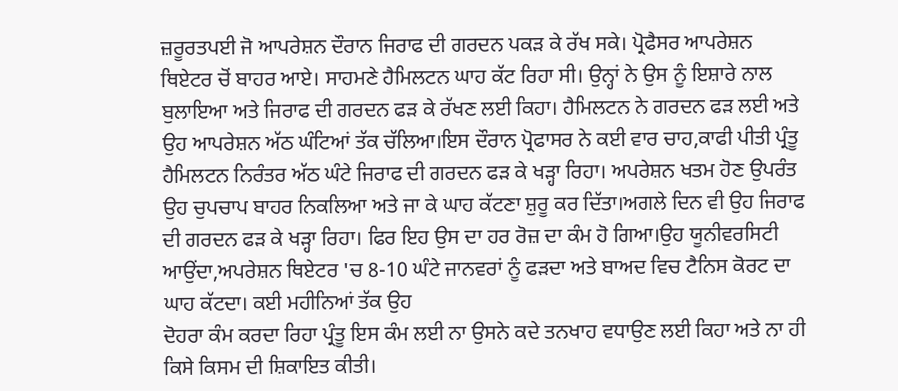ਜ਼ਰੂਰਤਪਈ ਜੋ ਆਪਰੇਸ਼ਨ ਦੌਰਾਨ ਜਿਰਾਫ ਦੀ ਗਰਦਨ ਪਕੜ ਕੇ ਰੱਖ ਸਕੇ। ਪ੍ਰੋਫੈਸਰ ਆਪਰੇਸ਼ਨ ਥਿਏਟਰ ਚੋਂ ਬਾਹਰ ਆਏ। ਸਾਹਮਣੇ ਹੈਮਿਲਟਨ ਘਾਹ ਕੱਟ ਰਿਹਾ ਸੀ। ਉਨ੍ਹਾਂ ਨੇ ਉਸ ਨੂੰ ਇਸ਼ਾਰੇ ਨਾਲ ਬੁਲਾਇਆ ਅਤੇ ਜਿਰਾਫ ਦੀ ਗਰਦਨ ਫੜ ਕੇ ਰੱਖਣ ਲਈ ਕਿਹਾ। ਹੈਮਿਲਟਨ ਨੇ ਗਰਦਨ ਫੜ ਲਈ ਅਤੇ ਉਹ ਆਪਰੇਸ਼ਨ ਅੱਠ ਘੰਟਿਆਂ ਤੱਕ ਚੱਲਿਆ।ਇਸ ਦੌਰਾਨ ਪ੍ਰੋਫਾਸਰ ਨੇ ਕਈ ਵਾਰ ਚਾਹ,ਕਾਫੀ ਪੀਤੀ ਪ੍ਰੰਤੂ ਹੈਮਿਲਟਨ ਨਿਰੰਤਰ ਅੱਠ ਘੰਟੇ ਜਿਰਾਫ ਦੀ ਗਰਦਨ ਫੜ ਕੇ ਖੜ੍ਹਾ ਰਿਹਾ। ਅਪਰੇਸ਼ਨ ਖਤਮ ਹੋਣ ਉਪਰੰਤ ਉਹ ਚੁਪਚਾਪ ਬਾਹਰ ਨਿਕਲਿਆ ਅਤੇ ਜਾ ਕੇ ਘਾਹ ਕੱਟਣਾ ਸ਼ੁਰੂ ਕਰ ਦਿੱਤਾ।ਅਗਲੇ ਦਿਨ ਵੀ ਉਹ ਜਿਰਾਫ ਦੀ ਗਰਦਨ ਫੜ ਕੇ ਖੜ੍ਹਾ ਰਿਹਾ। ਫਿਰ ਇਹ ਉਸ ਦਾ ਹਰ ਰੋਜ਼ ਦਾ ਕੰਮ ਹੋ ਗਿਆ।ਉਹ ਯੂਨੀਵਰਸਿਟੀ ਆਉਂਦਾ,ਅਪਰੇਸ਼ਨ ਥਿਏਟਰ 'ਚ 8-10 ਘੰਟੇ ਜਾਨਵਰਾਂ ਨੂੰ ਫੜਦਾ ਅਤੇ ਬਾਅਦ ਵਿਚ ਟੈਨਿਸ ਕੋਰਟ ਦਾ ਘਾਹ ਕੱਟਦਾ। ਕਈ ਮਹੀਨਿਆਂ ਤੱਕ ਉਹ
ਦੋਹਰਾ ਕੰਮ ਕਰਦਾ ਰਿਹਾ ਪ੍ਰੰਤੂ ਇਸ ਕੰਮ ਲਈ ਨਾ ਉਸਨੇ ਕਦੇ ਤਨਖਾਹ ਵਧਾਉਣ ਲਈ ਕਿਹਾ ਅਤੇ ਨਾ ਹੀ ਕਿਸੇ ਕਿਸਮ ਦੀ ਸ਼ਿਕਾਇਤ ਕੀਤੀ।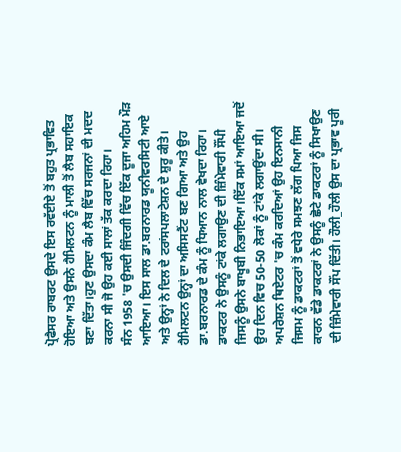ਪ੍ਰੋਫੈਸਰ ਰਾਬਰਟ ਉਸਦੇ ਇਸ ਰਵੱਈਏ ਤੋਂ ਬਹੁਤ ਪ੍ਰਭਾਵਿਤ ਹੋਇਆ ਅਤੇ ਉਸਨੇ ਹੈਮਿਲਟਨ ਨੂੰ ਮਾਲੀ ਤੋਂ ਲੈਬ ਸਹਾਇਕ ਬਣਾ ਦਿੱਤਾ।ਹੁਣ ਉਸਦਾ ਕੰਮ ਲੈਬ ਵਿੱਚ ਸਰਜਨਾਂ ਦੀ ਮਦਦ ਕਰਨਾ ਸੀ ਜੋ ਉਹ ਕਈ ਸਾਲਾਂ ਤੱਕ ਕਰਦਾ ਰਿਹਾ।
ਸੰਨ 1958 'ਚ ਉਸਦੀ ਜਿੰਦਗੀ ਵਿੱਚ ਇੱਕ ਦੂਜਾ ਅਹਿਮ ਮੌੜ ਆਇਆ। ਇਸ ਸਾਲ ਡਾ.ਬਰਨਾਰਡ ਯੂਨੀਵਰਸਿਟੀ ਆਏ ਅਤੇ ਉਨ੍ਹਾਂ ਨੇ ਦਿਲ ਦੇ ਟਰਾਂਸਪਲਾਟੇਸ਼ਨ ਦੇ ਸ਼ੁਰੂ ਕੀਤੇ। ਹੈਮਿਲਟਨ ਉਨ੍ਹਾਂ ਦਾ ਅਸਿਸਟੈਂਟ ਬਣ ਗਿਆ ਅਤੇ ਉਹ ਡਾ.ਬਰਨਾਰਡ ਦੇ ਕੰਮ ਨੂੰ ਧਿਆਨ ਨਾਲ ਵੇਖਦਾ ਰਿਹਾ। ਡਾਕਟਰ ਨੇ ਉਸਨੂੰ ਟਾਂਕੇ ਲਗਾਉਣ ਦੀ ਜ਼ਿੰਮੇਵਾਰੀ ਸੌਂਪੀ ਜਿਸਨੂੰ ਉਸਨੇ ਬਾਖੂਬੀ ਨਿਭਾਇਆ।ਇੱਕ ਸਮਾਂ ਆਇਆ ਜਦੋਂ ਉਹ ਦਿਨ ਵਿਚ 50-50 ਲੋਕਾਂ ਨੂੰ ਟਾਂਕੇ ਲਗਾਉਂਦਾ ਸੀ। ਅਪਰੇਸ਼ਨ ਥਿਏਟਰ 'ਚ ਕੰਮ ਕਰਦਿਆਂ ਉਹ ਇਨਸਾਨੀ ਜਿਸਮ ਨੂੰ ਡਾਕਟਰਾਂ ਤੋਂ ਵਧੇਰੇ ਸਮਝਣ ਲੱਗ ਪਿਆ ਜਿਸ ਕਾਰਨ ਵੱਡੇ ਡਾਕਟਰਾਂ ਨੇ ਉਸਨੂੰ ਛੋਟੇ ਡਾਕਟਰਾਂ ਨੂੰ ਸਿਖਾਉਣ ਦੀ ਜ਼ਿੰਮੇਵਾਰੀ ਸੌਂਪ ਦਿੱਤੀ। ਹੌਲੀ_ਹੌਲੀ ਉਸ ਦਾ ਪ੍ਰਭਾਵ ਪੂਰੀ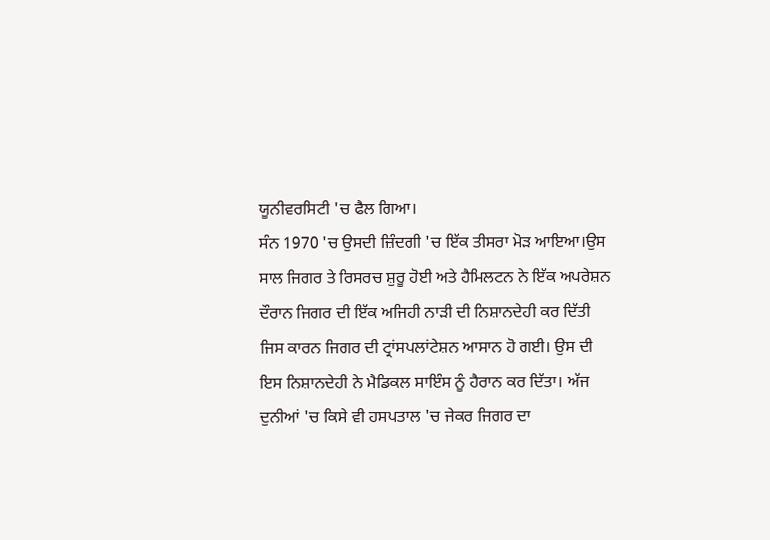ਯੂਨੀਵਰਸਿਟੀ 'ਚ ਫੈਲ ਗਿਆ।
ਸੰਨ 1970 'ਚ ਉਸਦੀ ਜ਼ਿੰਦਗੀ 'ਚ ਇੱਕ ਤੀਸਰਾ ਮੋੜ ਆਇਆ।ਉਸ ਸਾਲ ਜਿਗਰ ਤੇ ਰਿਸਰਚ ਸ਼ੁਰੂ ਹੋਈ ਅਤੇ ਹੈਮਿਲਟਨ ਨੇ ਇੱਕ ਅਪਰੇਸ਼ਨ ਦੌਰਾਨ ਜਿਗਰ ਦੀ ਇੱਕ ਅਜਿਹੀ ਨਾੜੀ ਦੀ ਨਿਸ਼ਾਨਦੇਹੀ ਕਰ ਦਿੱਤੀ ਜਿਸ ਕਾਰਨ ਜਿਗਰ ਦੀ ਟ੍ਰਾਂਸਪਲਾਂਟੇਸ਼ਨ ਆਸਾਨ ਹੋ ਗਈ। ਉਸ ਦੀ ਇਸ ਨਿਸ਼ਾਨਦੇਹੀ ਨੇ ਮੈਡਿਕਲ ਸਾਇੰਸ ਨੂੰ ਹੈਰਾਨ ਕਰ ਦਿੱਤਾ। ਅੱਜ ਦੁਨੀਆਂ 'ਚ ਕਿਸੇ ਵੀ ਹਸਪਤਾਲ 'ਚ ਜੇਕਰ ਜਿਗਰ ਦਾ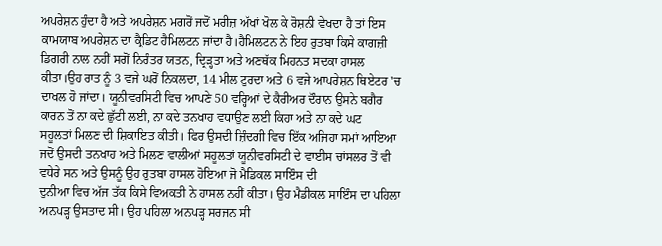ਅਪਰੇਸ਼ਨ ਹੁੰਦਾ ਹੈ ਅਤੇ ਅਪਰੇਸ਼ਨ ਮਗਰੋਂ ਜਦੋਂ ਮਰੀਜ਼ ਅੱਖਾਂ ਖੋਲ ਕੇ ਰੋਸ਼ਨੀ ਵੇਖਦਾ ਹੈ ਤਾਂ ਇਸ ਕਾਮਯਾਬ ਅਪਰੇਸ਼ਨ ਦਾ ਕ੍ਰੈਡਿਟ ਹੈਮਿਲਟਨ ਜਾਂਦਾ ਹੈ।ਹੈਮਿਲਟਨ ਨੇ ਇਹ ਰੁਤਬਾ ਕਿਸੇ ਕਾਗਜ਼ੀ ਡਿਗਰੀ ਨਾਲ ਨਹੀਂ ਸਗੋਂ ਨਿਰੰਤਰ ਯਤਨ, ਦ੍ਰਿੜ੍ਹਤਾ ਅਤੇ ਅਣਥੱਕ ਮਿਹਨਤ ਸਦਕਾ ਹਾਸਲ ਕੀਤਾ।ਉਹ ਰਾਤ ਨੂੰ 3 ਵਜੇ ਘਰੋਂ ਨਿਕਲਦਾ, 14 ਮੀਲ ਟੁਰਦਾ ਅਤੇ 6 ਵਜੇ ਆਪਰੇਸ਼ਨ ਥਿਏਟਰ 'ਚ ਦਾਖਲ ਹੋ ਜਾਂਦਾ। ਯੂਨੀਵਰਸਿਟੀ ਵਿਚ ਆਪਣੇ 50 ਵਰ੍ਹਿਆਂ ਦੇ ਕੈਰੀਅਰ ਦੌਰਾਨ ਉਸਨੇ ਬਗੈਰ ਕਾਰਨ ਤੋਂ ਨਾ ਕਦੇ ਛੁੱਟੀ ਲਈ, ਨਾ ਕਦੇ ਤਨਖਾਹ ਵਧਾਉਣ ਲਈ ਕਿਹਾ ਅਤੇ ਨਾ ਕਦੇ ਘਟ
ਸਹੂਲਤਾਂ ਮਿਲਣ ਦੀ ਸ਼ਿਕਾਇਤ ਕੀਤੀ। ਫਿਰ ਉਸਦੀ ਜ਼ਿੰਦਗੀ ਵਿਚ ਇੱਕ ਅਜਿਹਾ ਸਮਾਂ ਆਇਆ ਜਦੋਂ ਉਸਦੀ ਤਨਖਾਹ ਅਤੇ ਮਿਲਣ ਵਾਲੀਆਂ ਸਹੂਲਤਾਂ ਯੂਨੀਵਰਸਿਟੀ ਦੇ ਵਾਈਸ ਚਾਂਸਲਰ ਤੋਂ ਵੀ ਵਧੇਰੇ ਸਨ ਅਤੇ ਉਸਨੂੰ ਉਹ ਰੁਤਬਾ ਹਾਸਲ ਹੋਇਆ ਜੋ ਮੈਡਿਕਲ ਸਾਇੰਸ ਦੀ
ਦੁਨੀਆ ਵਿਚ ਅੱਜ ਤੱਕ ਕਿਸੇ ਵਿਅਕਤੀ ਨੇ ਹਾਸਲ ਨਹੀਂ ਕੀਤਾ। ਉਹ ਮੈਡੀਕਲ ਸਾਇੰਸ ਦਾ ਪਹਿਲਾ ਅਨਪੜ੍ਹ ਉਸਤਾਦ ਸੀ। ਉਹ ਪਹਿਲਾ ਅਨਪੜ੍ਹ ਸਰਜਨ ਸੀ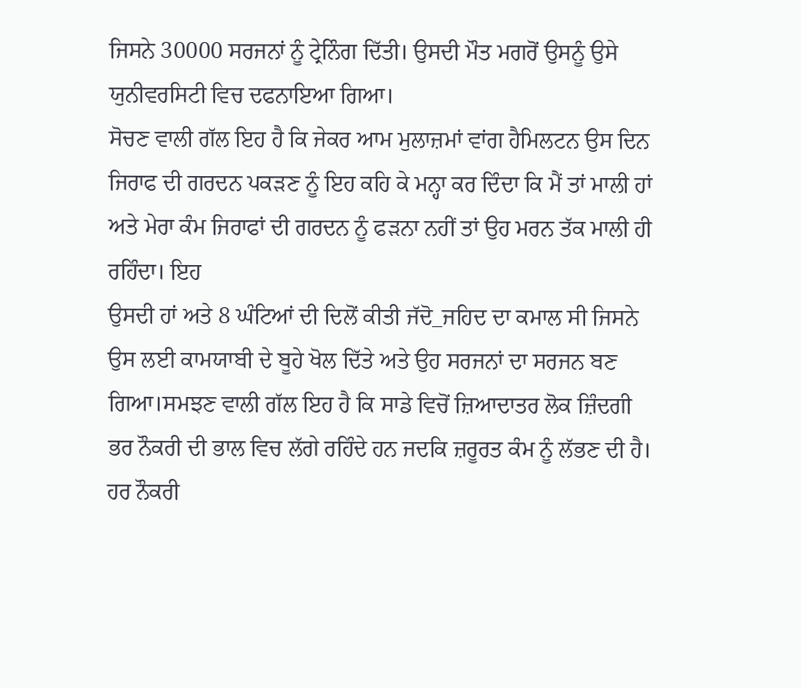ਜਿਸਨੇ 30000 ਸਰਜਨਾਂ ਨੂੰ ਟ੍ਰੇਨਿੰਗ ਦਿੱਤੀ। ਉਸਦੀ ਮੌਤ ਮਗਰੋਂ ਉਸਨੂੰ ਉਸੇ
ਯੁਨੀਵਰਸਿਟੀ ਵਿਚ ਦਫਨਾਇਆ ਗਿਆ।
ਸੋਚਣ ਵਾਲੀ ਗੱਲ ਇਹ ਹੈ ਕਿ ਜੇਕਰ ਆਮ ਮੁਲਾਜ਼ਮਾਂ ਵਾਂਗ ਹੈਮਿਲਟਨ ਉਸ ਦਿਨ ਜਿਰਾਫ ਦੀ ਗਰਦਨ ਪਕੜਣ ਨੂੰ ਇਹ ਕਹਿ ਕੇ ਮਨ੍ਹਾ ਕਰ ਦਿੰਦਾ ਕਿ ਮੈਂ ਤਾਂ ਮਾਲੀ ਹਾਂ ਅਤੇ ਮੇਰਾ ਕੰਮ ਜਿਰਾਫਾਂ ਦੀ ਗਰਦਨ ਨੂੰ ਫੜਨਾ ਨਹੀਂ ਤਾਂ ਉਹ ਮਰਨ ਤੱਕ ਮਾਲੀ ਹੀ ਰਹਿੰਦਾ। ਇਹ
ਉਸਦੀ ਹਾਂ ਅਤੇ 8 ਘੰਟਿਆਂ ਦੀ ਦਿਲੋਂ ਕੀਤੀ ਜੱਦੋ_ਜਹਿਦ ਦਾ ਕਮਾਲ ਸੀ ਜਿਸਨੇ ਉਸ ਲਈ ਕਾਮਯਾਬੀ ਦੇ ਬੂਹੇ ਖੋਲ ਦਿੱਤੇ ਅਤੇ ਉਹ ਸਰਜਨਾਂ ਦਾ ਸਰਜਨ ਬਣ ਗਿਆ।ਸਮਝਣ ਵਾਲੀ ਗੱਲ ਇਹ ਹੈ ਕਿ ਸਾਡੇ ਵਿਚੋਂ ਜ਼ਿਆਦਾਤਰ ਲੋਕ ਜ਼ਿੰਦਗੀ ਭਰ ਨੌਕਰੀ ਦੀ ਭਾਲ ਵਿਚ ਲੱਗੇ ਰਹਿੰਦੇ ਹਨ ਜਦਕਿ ਜ਼ਰੂਰਤ ਕੰਮ ਨੂੰ ਲੱਭਣ ਦੀ ਹੈ। ਹਰ ਨੌਕਰੀ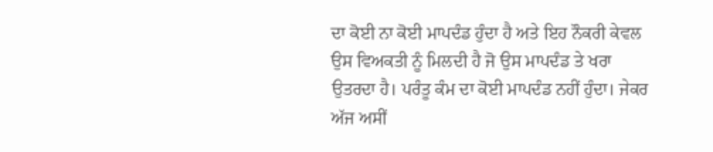ਦਾ ਕੋਈ ਨਾ ਕੋਈ ਮਾਪਦੰਡ ਹੁੰਦਾ ਹੈ ਅਤੇ ਇਹ ਨੌਕਰੀ ਕੇਵਲ ਉਸ ਵਿਅਕਤੀ ਨੂੰ ਮਿਲਦੀ ਹੈ ਜੋ ਉਸ ਮਾਪਦੰਡ ਤੇ ਖਰਾ ਉਤਰਦਾ ਹੈ। ਪਰੰਤੂ ਕੰਮ ਦਾ ਕੋਈ ਮਾਪਦੰਡ ਨਹੀਂ ਹੁੰਦਾ। ਜੇਕਰ ਅੱਜ ਅਸੀਂ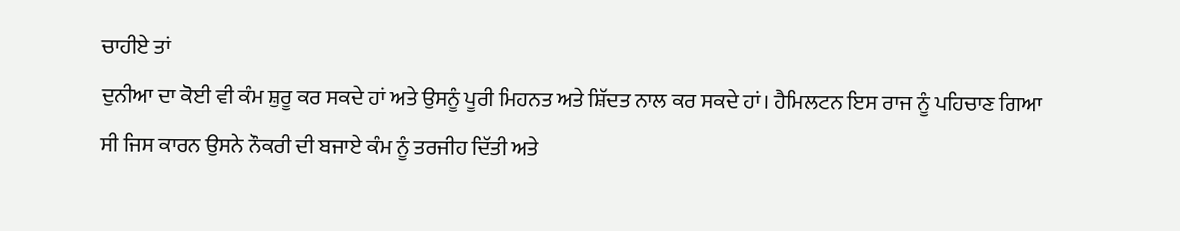ਚਾਹੀਏ ਤਾਂ
ਦੁਨੀਆ ਦਾ ਕੋਈ ਵੀ ਕੰਮ ਸ਼ੁਰੂ ਕਰ ਸਕਦੇ ਹਾਂ ਅਤੇ ਉਸਨੂੰ ਪੂਰੀ ਮਿਹਨਤ ਅਤੇ ਸ਼ਿੱਦਤ ਨਾਲ ਕਰ ਸਕਦੇ ਹਾਂ। ਹੈਮਿਲਟਨ ਇਸ ਰਾਜ ਨੂੰ ਪਹਿਚਾਣ ਗਿਆ ਸੀ ਜਿਸ ਕਾਰਨ ਉਸਨੇ ਨੌਕਰੀ ਦੀ ਬਜਾਏ ਕੰਮ ਨੂੰ ਤਰਜੀਹ ਦਿੱਤੀ ਅਤੇ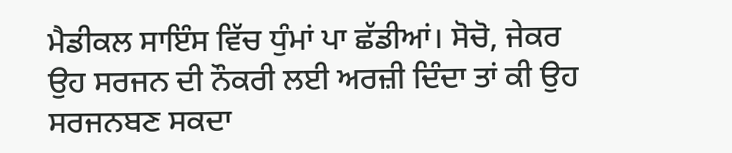ਮੈਡੀਕਲ ਸਾਇੰਸ ਵਿੱਚ ਧੁੰਮਾਂ ਪਾ ਛੱਡੀਆਂ। ਸੋਚੋ, ਜੇਕਰ ਉਹ ਸਰਜਨ ਦੀ ਨੌਕਰੀ ਲਈ ਅਰਜ਼ੀ ਦਿੰਦਾ ਤਾਂ ਕੀ ਉਹ ਸਰਜਨਬਣ ਸਕਦਾ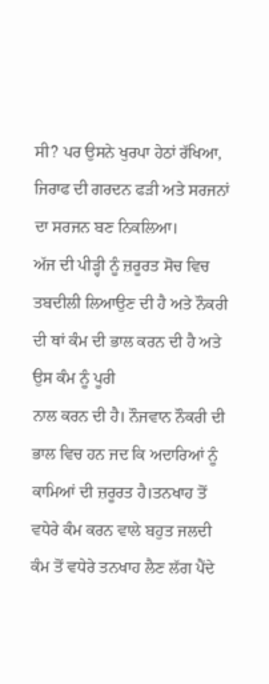ਸੀ? ਪਰ ਉਸਨੇ ਖੁਰਪਾ ਹੇਠਾਂ ਰੱਖਿਆ, ਜਿਰਾਫ ਦੀ ਗਰਦਨ ਫੜੀ ਅਤੇ ਸਰਜਨਾਂ ਦਾ ਸਰਜਨ ਬਣ ਨਿਕਲਿਆ।
ਅੱਜ ਦੀ ਪੀੜ੍ਹੀ ਨੂੰ ਜ਼ਰੂਰਤ ਸੋਚ ਵਿਚ ਤਬਦੀਲੀ ਲਿਆਉਣ ਦੀ ਹੈ ਅਤੇ ਨੌਕਰੀ ਦੀ ਥਾਂ ਕੰਮ ਦੀ ਭਾਲ ਕਰਨ ਦੀ ਹੈ ਅਤੇ ਉਸ ਕੰਮ ਨੂੰ ਪੂਰੀ
ਨਾਲ ਕਰਨ ਦੀ ਹੈ। ਨੌਜਵਾਨ ਨੌਕਰੀ ਦੀ ਭਾਲ ਵਿਚ ਹਨ ਜਦ ਕਿ ਅਦਾਰਿਆਂ ਨੂੰ ਕਾਮਿਆਂ ਦੀ ਜ਼ਰੂਰਤ ਹੈ।ਤਨਖਾਹ ਤੋਂ ਵਧੇਰੇ ਕੰਮ ਕਰਨ ਵਾਲੇ ਬਹੁਤ ਜਲਦੀ ਕੰਮ ਤੋਂ ਵਧੇਰੇ ਤਨਖਾਹ ਲੈਣ ਲੱਗ ਪੈਂਦੇ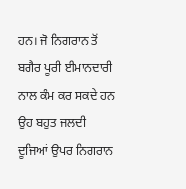ਹਨ। ਜੋ ਨਿਗਰਾਨ ਤੋਂ ਬਗੈਰ ਪੂਰੀ ਈਮਾਨਦਾਰੀ ਨਾਲ ਕੰਮ ਕਰ ਸਕਦੇ ਹਨ ਉਹ ਬਹੁਤ ਜਲਦੀ ਦੂਜਿਆਂ ਉਪਰ ਨਿਗਰਾਨ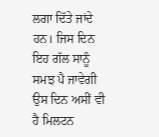ਲਗਾ ਦਿੱਤੇ ਜਾਂਦੇ ਹਨ। ਜਿਸ ਦਿਨ ਇਹ ਗੱਲ ਸਾਨੂੰ ਸਮਝ ਪੈ ਜਾਵੇਗੀ ਉਸ ਦਿਨ ਅਸੀਂ ਵੀ ਹੈ ਮਿਲਟਨ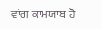ਵਾਂਗ ਕਾਮਯਾਬ ਹੋ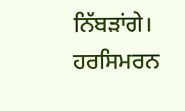ਨਿੱਬੜਾਂਗੇ।
ਹਰਸਿਮਰਨ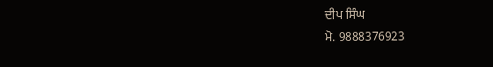ਦੀਪ ਸਿੰਘ
ਮੋ. 9888376923